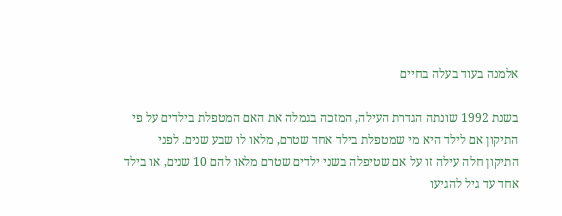אלמנה בעוד בעלה בחיים

בשנת 1992 שונתה הגדרת העילה, המזכה בגמלה את האם המטפלת בילדים על פי התיקון אם לילד היא מי שמטפלת בילד אחד שטרם, מלאו לו שבע שנים. לפני התיקון חלה עילה זו על אם שטיפלה בשני ילדים שטרם מלאו להם 10 שנים, או בילד אחד עד גיל להגיעו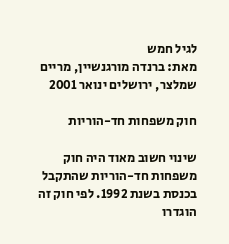לגיל חמש
מאת: ברנדה מורגנשיין, מריים שמלצר, ירושלים ינואר 2001

חוק משפחות חד-הוריות

שינוי חשוב מאוד היה חוק משפחות חד-הוריות שהתקבל בכנסת בשנת 1992. לפי חוק זה הוגדרו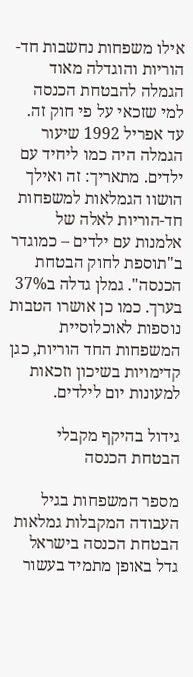אילו משפחות נחשבות חד-הוריות והוגדלה מאוד הגמלה להבטחת הכנסה למי שזכאי על פי חוק זה. עד אפריל 1992 שיעור הגמלה היה כמו ליחיד עם ילדים. מתאריך: זה ואילך הושוו הגמלאות למשפחות חד-הוריות לאלה של אלמנות עם ילדים – כמוגדר ב"תוספת לחוק הבטחת הכנסה". גמלן גדלה ב37% בערך. כמו כן אושרו הטבות נוספות לאוכלוסיית המשפחות החד הוריות, כגן קדימויות בשיכון וזכאות למעונות יום לילדים.

גידול בהיקף מקבלי הבטחת הכנסה

מספר המשפחות בגיל העבודה המקבלות גמלאות הבטחת הכנסה בישראל גדל באופן מתמיד בעשור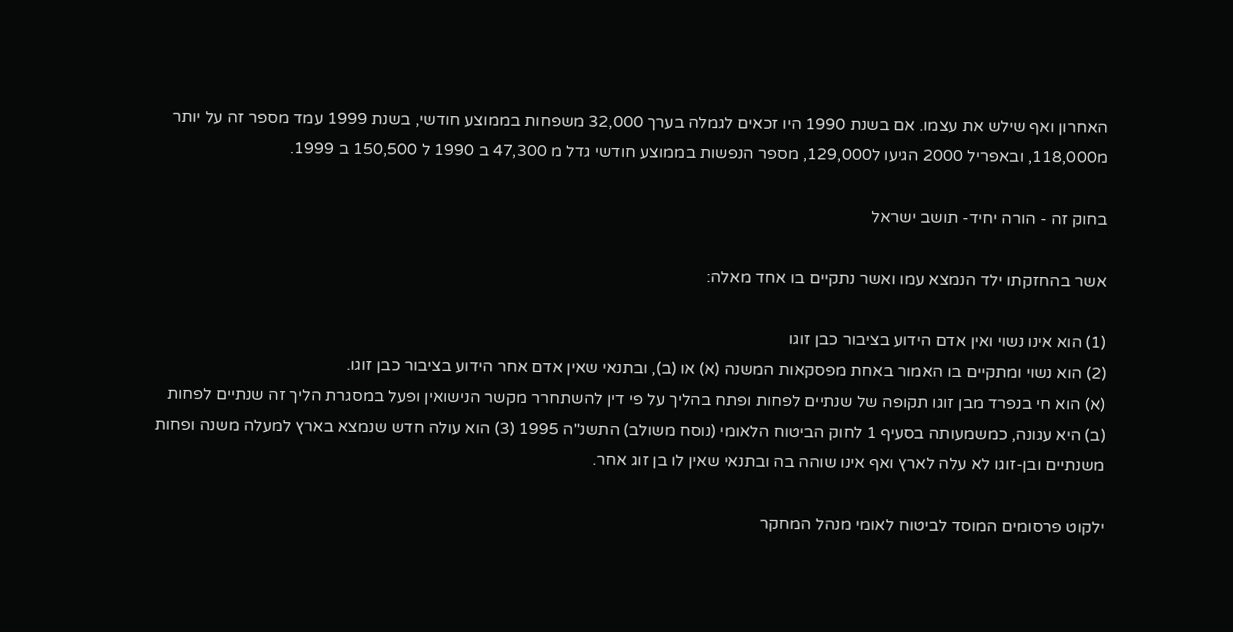האחרון ואף שילש את עצמו. אם בשנת 1990 היו זכאים לגמלה בערך 32,000 משפחות בממוצע חודשי, בשנת 1999 עמד מספר זה על יותר מ118,000, ובאפריל 2000 הגיעו ל129,000, מספר הנפשות בממוצע חודשי גדל מ 47,300 ב 1990 ל 150,500 ב 1999.

בחוק זה - הורה יחיד- תושב ישראל

אשר בהחזקתו ילד הנמצא עמו ואשר נתקיים בו אחד מאלה:

(1) הוא אינו נשוי ואין אדם הידוע בציבור כבן זוגו
(2) הוא נשוי ומתקיים בו האמור באחת מפסקאות המשנה (א) או (ב), ובתנאי שאין אדם אחר הידוע בציבור כבן זוגו.
(א) הוא חי בנפרד מבן זוגו תקופה של שנתיים לפחות ופתח בהליך על פי דין להשתחרר מקשר הנישואין ופעל במסגרת הליך זה שנתיים לפחות (ב) היא עגונה, כמשמעותה בסעיף 1 לחוק הביטוח הלאומי (נוסח משולב) התשנ"ה 1995 (3) הוא עולה חדש שנמצא בארץ למעלה משנה ופחות משנתיים ובן-זוגו לא עלה לארץ ואף אינו שוהה בה ובתנאי שאין לו בן זוג אחר.

ילקוט פרסומים המוסד לביטוח לאומי מנהל המחקר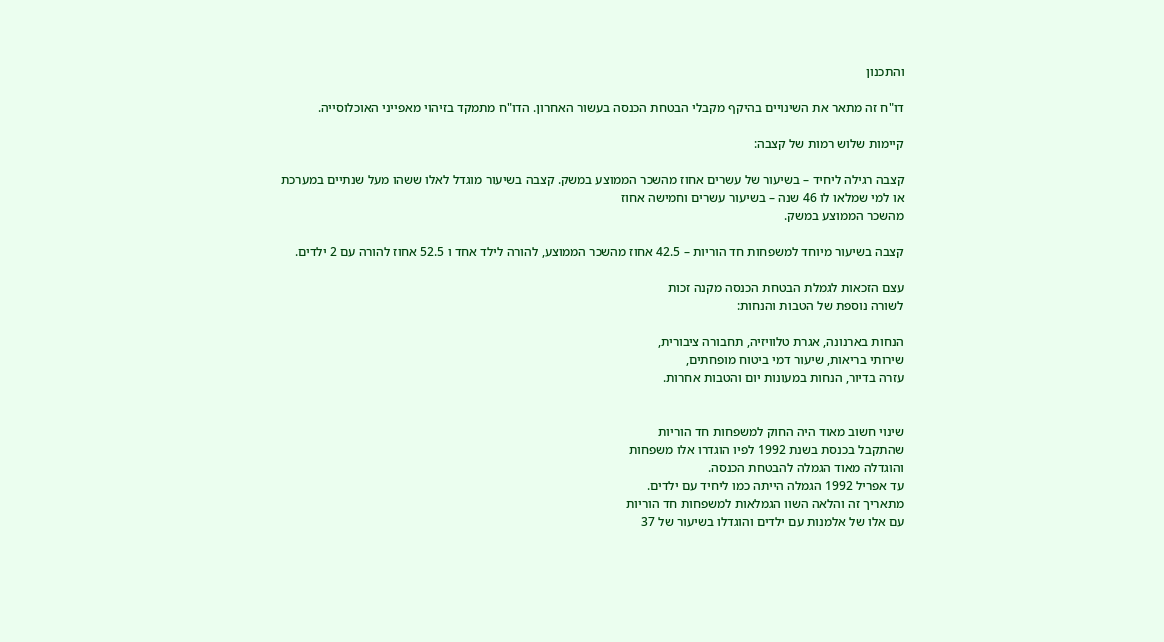והתכנון

דו"ח זה מתאר את השינויים בהיקף מקבלי הבטחת הכנסה בעשור האחרון. הדו"ח מתמקד בזיהוי מאפייני האוכלוסייה.

קיימות שלוש רמות של קצבה:

קצבה רגילה ליחיד – בשיעור של עשרים אחוז מהשכר הממוצע במשק. קצבה בשיעור מוגדל לאלו ששהו מעל שנתיים במערכת
או למי שמלאו לו 46 שנה – בשיעור עשרים וחמישה אחוז
מהשכר הממוצע במשק.

קצבה בשיעור מיוחד למשפחות חד הוריות – 42.5 אחוז מהשכר הממוצע, להורה לילד אחד ו 52.5 אחוז להורה עם 2 ילדים.

עצם הזכאות לגמלת הבטחת הכנסה מקנה זכות
לשורה נוספת של הטבות והנחות:

הנחות בארנונה, אגרת טלוויזיה, תחבורה ציבורית,
שירותי בריאות, שיעור דמי ביטוח מופחתים,
עזרה בדיור, הנחות במעונות יום והטבות אחרות.


שינוי חשוב מאוד היה החוק למשפחות חד הוריות
שהתקבל בכנסת בשנת 1992 לפיו הוגדרו אלו משפחות
והוגדלה מאוד הגמלה להבטחת הכנסה.
עד אפריל 1992 הגמלה הייתה כמו ליחיד עם ילדים.
מתאריך זה והלאה השוו הגמלאות למשפחות חד הוריות
עם אלו של אלמנות עם ילדים והוגדלו בשיעור של 37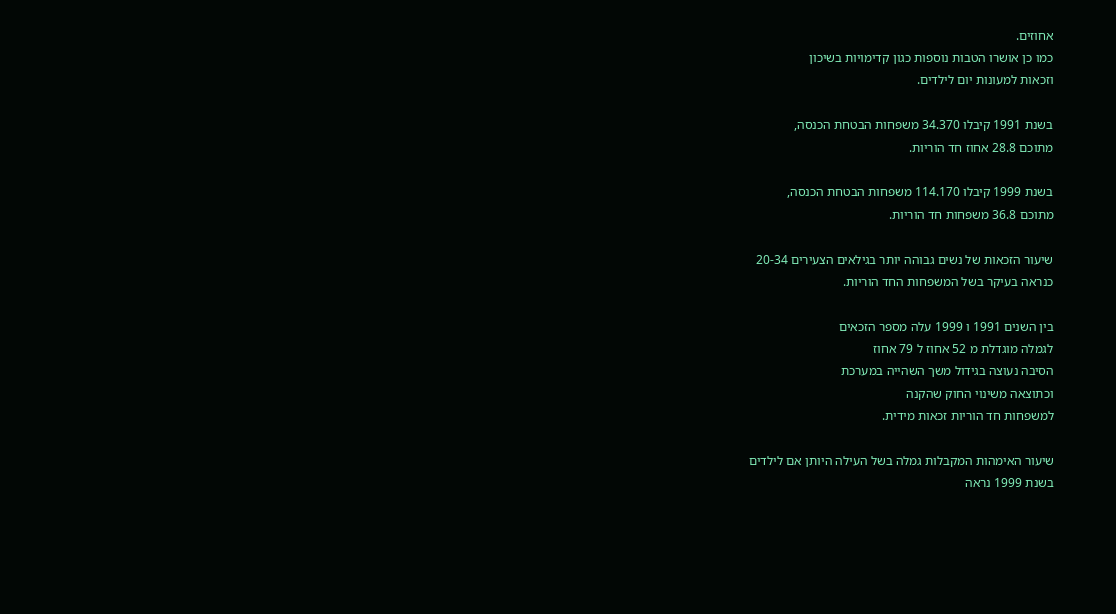אחוזים.
כמו כן אושרו הטבות נוספות כגון קדימויות בשיכון
וזכאות למעונות יום לילדים.

בשנת 1991 קיבלו 34.370 משפחות הבטחת הכנסה,
מתוכם 28.8 אחוז חד הוריות.

בשנת 1999 קיבלו 114.170 משפחות הבטחת הכנסה,
מתוכם 36.8 משפחות חד הוריות.

שיעור הזכאות של נשים גבוהה יותר בגילאים הצעירים 20-34
כנראה בעיקר בשל המשפחות החד הוריות.

בין השנים 1991 ו 1999 עלה מספר הזכאים
לגמלה מוגדלת מ 52 אחוז ל 79 אחוז
הסיבה נעוצה בגידול משך השהייה במערכת
וכתוצאה משינוי החוק שהקנה
למשפחות חד הוריות זכאות מידית.

שיעור האימהות המקבלות גמלה בשל העילה היותן אם לילדים
בשנת 1999 נראה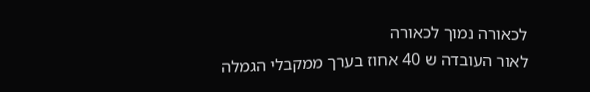לכאורה נמוך לכאורה
לאור העובדה ש 40 אחוז בערך ממקבלי הגמלה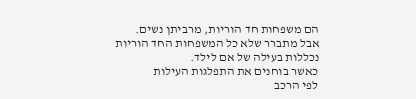הם משפחות חד הוריות, מרביתן נשים.
אבל מתברר שלא כל המשפחות החד הוריות
נכללות בעילה של אם לילד.
כאשר בוחנים את התפלגות העילות
לפי הרכב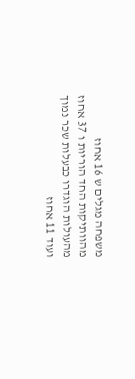משפחה מגלים ש 16 אחוז
מהוותיקות החד הוריות ו 37 אחוז
מהעולות הוגדרו כבעלות שכר נמוך
ועוד 11 אחוז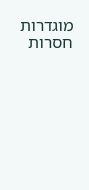מוגדרות חסרות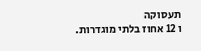תעסוקה
ו 12 אחוז בלתי מוגדרות.